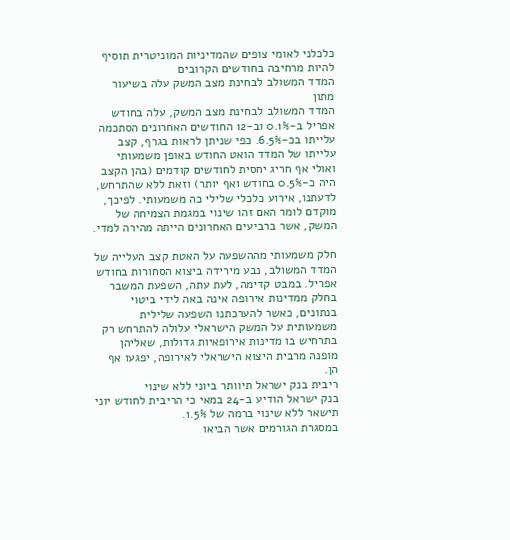כלכלני לאומי צופים שהמדיניות המוניטרית תוסיף להיות מרחיבה בחודשים הקרובים
המדד המשולב לבחינת מצב המשק עלה בשיעור מתון
המדד המשולב לבחינת מצב המשק, עלה בחודש אפריל ב-0.1% וב-12 החודשים האחרונים הסתכמה עלייתו בכ-6.5%. כפי שניתן לראות בגרף, קצב עלייתו של המדד הואט החודש באופן משמעותי ואולי אף חריג יחסית לחודשים קודמים (בהן הקצב היה כ-0.5% בחודש ואף יותר) וזאת ללא שהתרחש, לדעתנו, אירוע כלכלי שלילי כה משמעותי. לפיכך, מוקדם לומר האם זהו שינוי במגמת הצמיחה של המשק, אשר ברביעים האחרונים הייתה מהירה למדי.

חלק משמעותי מההשפעה על האטת קצב העלייה של המדד המשולב, נבע מירידה ביצוא הסחורות בחודש אפריל. במבט קדימה, לעת עתה, השפעת המשבר בחלק ממדינות אירופה אינה באה לידי ביטוי בנתונים, כאשר להערכתנו השפעה שלילית משמעותית על המשק הישראלי עלולה להתרחש רק בתרחיש בו מדינות אירופאיות גדולות, שאליהן מופנה מרבית היצוא הישראלי לאירופה, יפגעו אף הן.
ריבית בנק ישראל תיוותר ביוני ללא שינוי
בנק ישראל הודיע ב-24 במאי כי הריבית לחודש יוני תישאר ללא שינוי ברמה של 1.5%.
במסגרת הגורמים אשר הביאו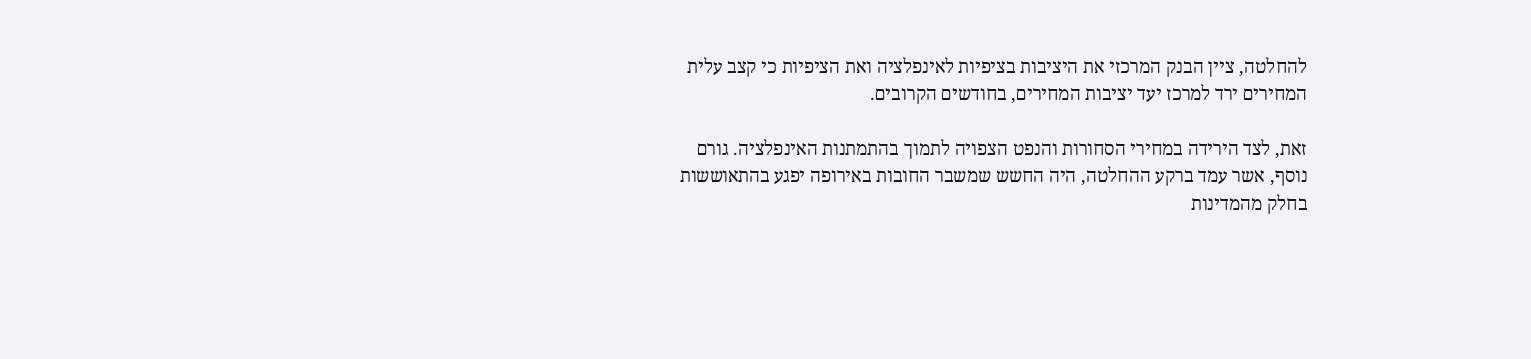להחלטה, ציין הבנק המרכזי את היציבות בציפיות לאינפלציה ואת הציפיות כי קצב עלית המחירים ירד למרכז יעד יציבות המחירים, בחודשים הקרובים.

זאת, לצד הירידה במחירי הסחורות והנפט הצפויה לתמוך בהתמתנות האינפלציה. גורם נוסף, אשר עמד ברקע ההחלטה, היה החשש שמשבר החובות באירופה יפגע בהתאוששות בחלק מהמדינות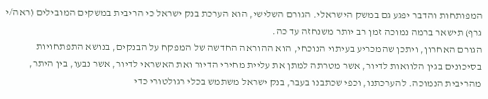המפותחות והדבר יפגע גם במשק הישראלי. הגורם השלישי, הוא הערכת בנק ישראל כי הריבית במשקים המובילים (ראה/י גרף) תישאר ברמה נמוכה זמן רב יותר משנחזה עד כה.
הגורם האחרון, ויתכן שהמכריע בעיתוי הנוכחי, הוא ההוראה החדשה של המפקח על הבנקים, בנושא התפתחויות בסיכונים בגין הלוואות לדיור, אשר מטרתה למתן את עליית מחירי הדיור ואת האשראי לדיור, אשר נבעו, בין היתר, מהריבית הנמוכה. להערכתנו, וכפי שכתבנו בעבר, בנק ישראל משתמש בכלי רגולטורי כדי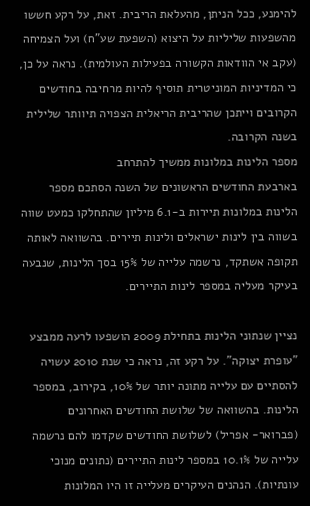להימנע, ככל הניתן, מהעלאת הריבית. זאת, על רקע חששו מהשפעות שליליות על היצוא (השפעת שע"ח) ועל הצמיחה (עקב אי הוודאות הקשורה בפעילות העולמית). נראה על כן, כי המדיניות המוניטרית תוסיף להיות מרחיבה בחודשים הקרובים וייתכן שהריבית הריאלית הצפויה תיוותר שלילית בשנה הקרובה.
מספר הלינות במלונות ממשיך להתרחב
בארבעת החודשים הראשונים של השנה הסתכם מספר הלינות במלונות תיירות ב-6.1 מיליון שהתחלקו כמעט שווה בשווה בין לינות ישראלים ולינות תיירים. בהשוואה לאותה תקופה אשתקד, נרשמה עלייה של 15% בסך הלינות, שנבעה בעיקר מעליה במספר לינות התיירים.

נציין שנתוני הלינות בתחילת 2009 הושפעו לרעה ממבצע "עופרת יצוקה". על רקע זה, נראה כי שנת 2010 עשויה להסתיים עם עלייה מתונה יותר של 10%, בקירוב, במספר הלינות. בהשוואה של שלושת החודשים האחרונים (פברואר- אפריל) לשלושת החודשים שקדמו להם נרשמה עלייה של 10.1% במספר לינות התיירים (נתונים מנוכי עונתיות). הנהנים העיקרים מעלייה זו היו המלונות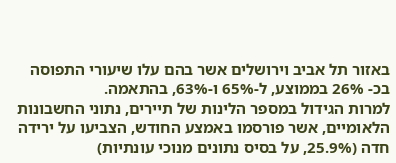באזור תל אביב וירושלים אשר בהם עלו שיעורי התפוסה בכ- 26% בממוצע, ל-65% ו-63%, בהתאמה.
למרות הגידול במספר הלינות של תיירים, נתוני החשבונות הלאומיים, אשר פורסמו באמצע החודש, הצביעו על ירידה חדה (25.9%, על בסיס נתונים מנוכי עונתיות)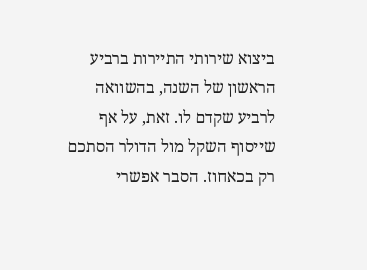ביצוא שירותי התיירות ברביע הראשון של השנה, בהשוואה לרביע שקדם לו. זאת, על אף שייסוף השקל מול הדולר הסתכם רק בכאחוז. הסבר אפשרי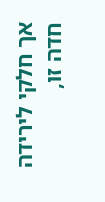אך חלקי לירידה חדה זו,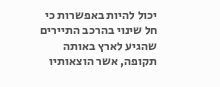יכול להיות באפשרות כי חל שינוי בהרכב התיירים שהגיע לארץ באותה תקופה, אשר הוצאותיו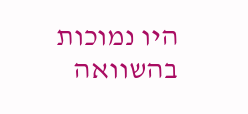היו נמוכות בהשוואה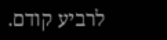לרביע קודם.